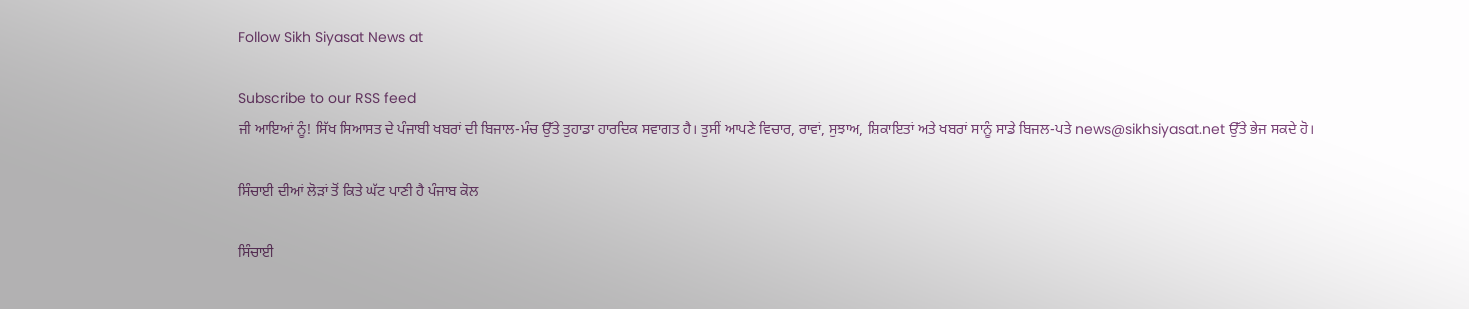Follow Sikh Siyasat News at

Subscribe to our RSS feed
ਜੀ ਆਇਆਂ ਨੂੰ! ਸਿੱਖ ਸਿਆਸਤ ਦੇ ਪੰਜਾਬੀ ਖਬਰਾਂ ਦੀ ਬਿਜਾਲ-ਮੰਚ ਉੱਤੇ ਤੁਹਾਡਾ ਹਾਰਦਿਕ ਸਵਾਗਤ ਹੈ। ਤੁਸੀਂ ਆਪਣੇ ਵਿਚਾਰ, ਰਾਵਾਂ, ਸੁਝਾਅ, ਸ਼ਿਕਾਇਤਾਂ ਅਤੇ ਖਬਰਾਂ ਸਾਨੂੰ ਸਾਡੇ ਬਿਜਲ-ਪਤੇ news@sikhsiyasat.net ਉੱਤੇ ਭੇਜ ਸਕਦੇ ਹੋ।

ਸਿੰਚਾਈ ਦੀਆਂ ਲੋੜਾਂ ਤੋਂ ਕਿਤੇ ਘੱਟ ਪਾਣੀ ਹੈ ਪੰਜਾਬ ਕੋਲ

ਸਿੰਚਾਈ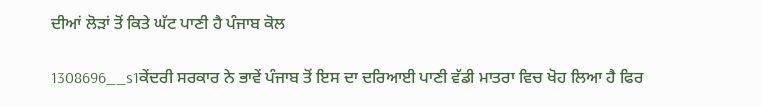ਦੀਆਂ ਲੋੜਾਂ ਤੋਂ ਕਿਤੇ ਘੱਟ ਪਾਣੀ ਹੈ ਪੰਜਾਬ ਕੋਲ

1308696__s1ਕੇਂਦਰੀ ਸਰਕਾਰ ਨੇ ਭਾਵੇਂ ਪੰਜਾਬ ਤੋਂ ਇਸ ਦਾ ਦਰਿਆਈ ਪਾਣੀ ਵੱਡੀ ਮਾਤਰਾ ਵਿਚ ਖੋਹ ਲਿਆ ਹੈ ਫਿਰ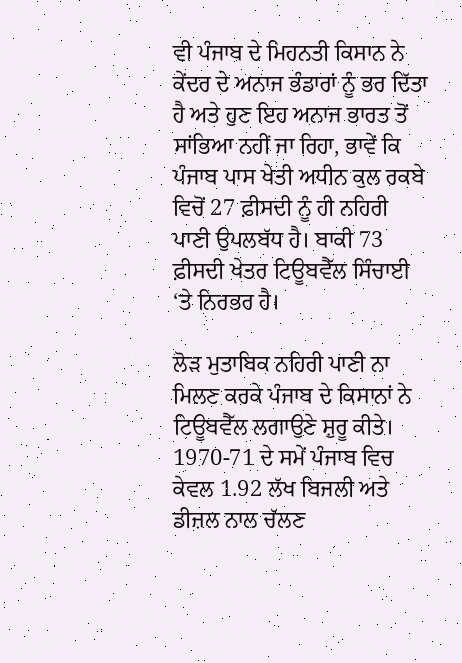ਵੀ ਪੰਜਾਬ ਦੇ ਮਿਹਨਤੀ ਕਿਸਾਨ ਨੇ ਕੇਂਦਰ ਦੇ ਅਨਾਜ ਭੰਡਾਰਾਂ ਨੂੰ ਭਰ ਦਿੱਤਾ ਹੈ ਅਤੇ ਹੁਣ ਇਹ ਅਨਾਜ ਭਾਰਤ ਤੋਂ ਸਾਂਭਿਆ ਨਹੀਂ ਜਾ ਰਿਹਾ, ਭਾਵੇਂ ਕਿ ਪੰਜਾਬ ਪਾਸ ਖੇਤੀ ਅਧੀਨ ਕੁਲ ਰਕਬੇ ਵਿਚੋਂ 27 ਫ਼ੀਸਦੀ ਨੂੰ ਹੀ ਨਹਿਰੀ ਪਾਣੀ ਉਪਲਬੱਧ ਹੈ। ਬਾਕੀ 73 ਫ਼ੀਸਦੀ ਖੇਤਰ ਟਿਊਬਵੈੱਲ ਸਿੰਚਾਈ ‘ਤੇ ਨਿਰਭਰ ਹੈ।

ਲੋੜ ਮੁਤਾਬਿਕ ਨਹਿਰੀ ਪਾਣੀ ਨਾ ਮਿਲਣ ਕਰਕੇ ਪੰਜਾਬ ਦੇ ਕਿਸਾਨਾਂ ਨੇ ਟਿਊਬਵੈੱਲ ਲਗਾਉਣੇ ਸ਼ੁਰੂ ਕੀਤੇ। 1970-71 ਦੇ ਸਮੇਂ ਪੰਜਾਬ ਵਿਚ ਕੇਵਲ 1.92 ਲੱਖ ਬਿਜਲੀ ਅਤੇ ਡੀਜ਼ਲ ਨਾਲ ਚੱਲਣ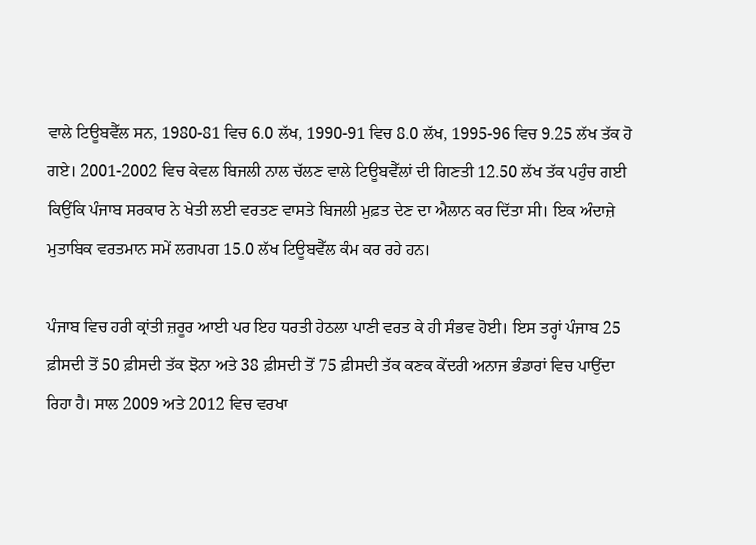ਵਾਲੇ ਟਿਊਬਵੈੱਲ ਸਨ, 1980-81 ਵਿਚ 6.0 ਲੱਖ, 1990-91 ਵਿਚ 8.0 ਲੱਖ, 1995-96 ਵਿਚ 9.25 ਲੱਖ ਤੱਕ ਹੋ ਗਏ। 2001-2002 ਵਿਚ ਕੇਵਲ ਬਿਜਲੀ ਨਾਲ ਚੱਲਣ ਵਾਲੇ ਟਿਊਬਵੈੱਲਾਂ ਦੀ ਗਿਣਤੀ 12.50 ਲੱਖ ਤੱਕ ਪਹੁੰਚ ਗਈ ਕਿਉਂਕਿ ਪੰਜਾਬ ਸਰਕਾਰ ਨੇ ਖੇਤੀ ਲਈ ਵਰਤਣ ਵਾਸਤੇ ਬਿਜਲੀ ਮੁਫ਼ਤ ਦੇਣ ਦਾ ਐਲਾਨ ਕਰ ਦਿੱਤਾ ਸੀ। ਇਕ ਅੰਦਾਜ਼ੇ ਮੁਤਾਬਿਕ ਵਰਤਮਾਨ ਸਮੇਂ ਲਗਪਗ 15.0 ਲੱਖ ਟਿਊਬਵੈੱਲ ਕੰਮ ਕਰ ਰਹੇ ਹਨ।

ਪੰਜਾਬ ਵਿਚ ਹਰੀ ਕ੍ਰਾਂਤੀ ਜ਼ਰੂਰ ਆਈ ਪਰ ਇਹ ਧਰਤੀ ਹੇਠਲਾ ਪਾਣੀ ਵਰਤ ਕੇ ਹੀ ਸੰਭਵ ਹੋਈ। ਇਸ ਤਰ੍ਹਾਂ ਪੰਜਾਬ 25 ਫ਼ੀਸਦੀ ਤੋਂ 50 ਫ਼ੀਸਦੀ ਤੱਕ ਝੋਨਾ ਅਤੇ 38 ਫ਼ੀਸਦੀ ਤੋਂ 75 ਫ਼ੀਸਦੀ ਤੱਕ ਕਣਕ ਕੇਂਦਰੀ ਅਨਾਜ ਭੰਡਾਰਾਂ ਵਿਚ ਪਾਉਂਦਾ ਰਿਹਾ ਹੈ। ਸਾਲ 2009 ਅਤੇ 2012 ਵਿਚ ਵਰਖਾ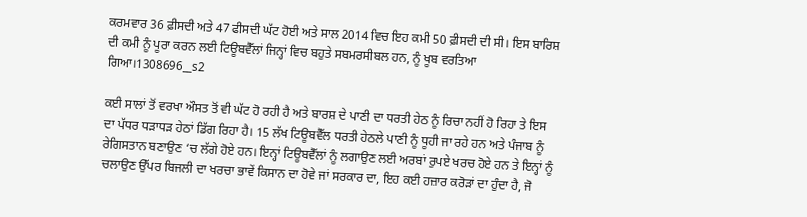ਕਰਮਵਾਰ 36 ਫ਼ੀਸਦੀ ਅਤੇ 47 ਫੀਸਦੀ ਘੱਟ ਹੋਈ ਅਤੇ ਸਾਲ 2014 ਵਿਚ ਇਹ ਕਮੀ 50 ਫ਼ੀਸਦੀ ਦੀ ਸੀ। ਇਸ ਬਾਰਿਸ਼ ਦੀ ਕਮੀ ਨੂੰ ਪੂਰਾ ਕਰਨ ਲਈ ਟਿਊਬਵੈੱਲਾਂ ਜਿਨ੍ਹਾਂ ਵਿਚ ਬਹੁਤੇ ਸਬਮਰਸੀਬਲ ਹਨ, ਨੂੰ ਖੂਬ ਵਰਤਿਆ ਗਿਆ।1308696__s2

ਕਈ ਸਾਲਾਂ ਤੋਂ ਵਰਖਾ ਔਸਤ ਤੋਂ ਵੀ ਘੱਟ ਹੋ ਰਹੀ ਹੈ ਅਤੇ ਬਾਰਸ਼ ਦੇ ਪਾਣੀ ਦਾ ਧਰਤੀ ਹੇਠ ਨੂੰ ਰਿਚਾ ਨਹੀਂ ਹੋ ਰਿਹਾ ਤੇ ਇਸ ਦਾ ਪੱਧਰ ਧੜਾਧੜ ਹੇਠਾਂ ਡਿੱਗ ਰਿਹਾ ਹੈ। 15 ਲੱਖ ਟਿਊਬਵੈੱਲ ਧਰਤੀ ਹੇਠਲੇ ਪਾਣੀ ਨੂੰ ਧੂਹੀ ਜਾ ਰਹੇ ਹਨ ਅਤੇ ਪੰਜਾਬ ਨੂੰ ਰੇਗਿਸਤਾਨ ਬਣਾਉਣ ‘ਚ ਲੱਗੇ ਹੋਏ ਹਨ। ਇਨ੍ਹਾਂ ਟਿਊਬਵੈੱਲਾਂ ਨੂੰ ਲਗਾਉਣ ਲਈ ਅਰਬਾਂ ਰੁਪਏ ਖਰਚ ਹੋਏ ਹਨ ਤੇ ਇਨ੍ਹਾਂ ਨੂੰ ਚਲਾਉਣ ਉੱਪਰ ਬਿਜਲੀ ਦਾ ਖਰਚਾ ਭਾਵੇਂ ਕਿਸਾਨ ਦਾ ਹੋਵੇ ਜਾਂ ਸਰਕਾਰ ਦਾ, ਇਹ ਕਈ ਹਜ਼ਾਰ ਕਰੋੜਾਂ ਦਾ ਹੁੰਦਾ ਹੈ, ਜੋ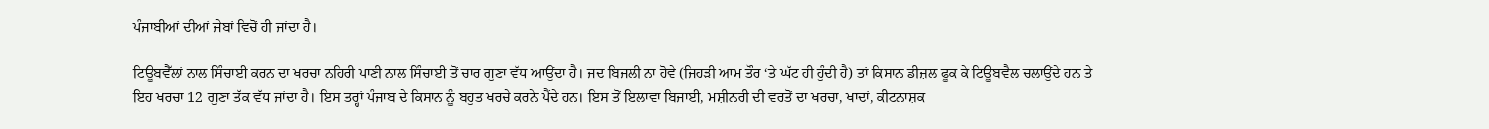ਪੰਜਾਬੀਆਂ ਦੀਆਂ ਜੇਬਾਂ ਵਿਚੋਂ ਹੀ ਜਾਂਦਾ ਹੈ।

ਟਿਊਬਵੈੱਲਾਂ ਨਾਲ ਸਿੰਚਾਈ ਕਰਨ ਦਾ ਖਰਚਾ ਨਹਿਰੀ ਪਾਣੀ ਨਾਲ ਸਿੰਚਾਈ ਤੋਂ ਚਾਰ ਗੁਣਾ ਵੱਧ ਆਉਂਦਾ ਹੈ। ਜਦ ਬਿਜਲੀ ਨਾ ਹੋਵੇ (ਜਿਹੜੀ ਆਮ ਤੌਰ ‘ਤੇ ਘੱਟ ਹੀ ਹੁੰਦੀ ਹੈ) ਤਾਂ ਕਿਸਾਨ ਡੀਜ਼ਲ ਫੂਕ ਕੇ ਟਿਊਬਵੈਲ ਚਲਾਉਂਦੇ ਹਨ ਤੇ ਇਹ ਖਰਚਾ 12 ਗੁਣਾ ਤੱਕ ਵੱਧ ਜਾਂਦਾ ਹੈ। ਇਸ ਤਰ੍ਹਾਂ ਪੰਜਾਬ ਦੇ ਕਿਸਾਨ ਨੂੰ ਬਹੁਤ ਖਰਚੇ ਕਰਨੇ ਪੈਂਦੇ ਹਨ। ਇਸ ਤੋਂ ਇਲਾਵਾ ਬਿਜਾਈ, ਮਸ਼ੀਨਰੀ ਦੀ ਵਰਤੋਂ ਦਾ ਖਰਚਾ, ਖਾਦਾਂ, ਕੀਟਨਾਸ਼ਕ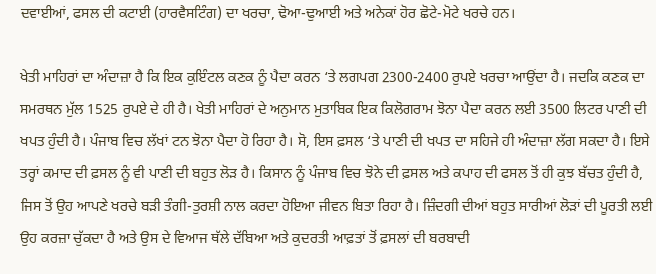ਦਵਾਈਆਂ, ਫਸਲ ਦੀ ਕਟਾਈ (ਹਾਰਵੈਸਟਿੰਗ) ਦਾ ਖਰਚਾ, ਢੋਆ-ਢੁਆਈ ਅਤੇ ਅਨੇਕਾਂ ਹੋਰ ਛੋਟੇ-ਮੋਟੇ ਖਰਚੇ ਹਨ।

ਖੇਤੀ ਮਾਹਿਰਾਂ ਦਾ ਅੰਦਾਜ਼ਾ ਹੈ ਕਿ ਇਕ ਕੁਇੰਟਲ ਕਣਕ ਨੂੰ ਪੈਦਾ ਕਰਨ ‘ਤੇ ਲਗਪਗ 2300-2400 ਰੁਪਏ ਖਰਚਾ ਆਉਂਦਾ ਹੈ। ਜਦਕਿ ਕਣਕ ਦਾ ਸਮਰਥਨ ਮੁੱਲ 1525 ਰੁਪਏ ਦੇ ਹੀ ਹੈ। ਖੇਤੀ ਮਾਹਿਰਾਂ ਦੇ ਅਨੁਮਾਨ ਮੁਤਾਬਿਕ ਇਕ ਕਿਲੋਗਰਾਮ ਝੋਨਾ ਪੈਦਾ ਕਰਨ ਲਈ 3500 ਲਿਟਰ ਪਾਣੀ ਦੀ ਖਪਤ ਹੁੰਦੀ ਹੈ। ਪੰਜਾਬ ਵਿਚ ਲੱਖਾਂ ਟਨ ਝੋਨਾ ਪੈਦਾ ਹੋ ਰਿਹਾ ਹੈ। ਸੋ, ਇਸ ਫ਼ਸਲ ‘ਤੇ ਪਾਣੀ ਦੀ ਖਪਤ ਦਾ ਸਹਿਜੇ ਹੀ ਅੰਦਾਜ਼ਾ ਲੱਗ ਸਕਦਾ ਹੈ। ਇਸੇ ਤਰ੍ਹਾਂ ਕਮਾਦ ਦੀ ਫ਼ਸਲ ਨੂੰ ਵੀ ਪਾਣੀ ਦੀ ਬਹੁਤ ਲੋੜ ਹੈ। ਕਿਸਾਨ ਨੂੰ ਪੰਜਾਬ ਵਿਚ ਝੋਨੇ ਦੀ ਫ਼ਸਲ ਅਤੇ ਕਪਾਹ ਦੀ ਫਸਲ ਤੋਂ ਹੀ ਕੁਝ ਬੱਚਤ ਹੁੰਦੀ ਹੈ, ਜਿਸ ਤੋਂ ਉਹ ਆਪਣੇ ਖਰਚੇ ਬੜੀ ਤੰਗੀ-ਤੁਰਸ਼ੀ ਨਾਲ ਕਰਦਾ ਹੋਇਆ ਜੀਵਨ ਬਿਤਾ ਰਿਹਾ ਹੈ। ਜ਼ਿੰਦਗੀ ਦੀਆਂ ਬਹੁਤ ਸਾਰੀਆਂ ਲੋੜਾਂ ਦੀ ਪੂਰਤੀ ਲਈ ਉਹ ਕਰਜ਼ਾ ਚੁੱਕਦਾ ਹੈ ਅਤੇ ਉਸ ਦੇ ਵਿਆਜ ਥੱਲੇ ਦੱਬਿਆ ਅਤੇ ਕੁਦਰਤੀ ਆਫ਼ਤਾਂ ਤੋਂ ਫ਼ਸਲਾਂ ਦੀ ਬਰਬਾਦੀ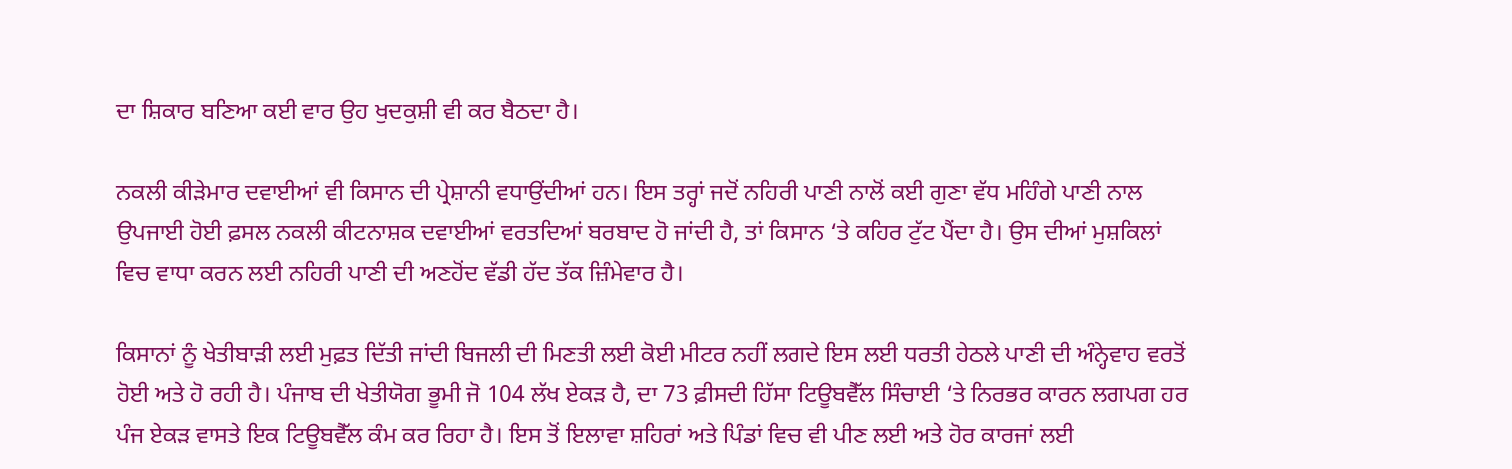ਦਾ ਸ਼ਿਕਾਰ ਬਣਿਆ ਕਈ ਵਾਰ ਉਹ ਖੁਦਕੁਸ਼ੀ ਵੀ ਕਰ ਬੈਠਦਾ ਹੈ।

ਨਕਲੀ ਕੀੜੇਮਾਰ ਦਵਾਈਆਂ ਵੀ ਕਿਸਾਨ ਦੀ ਪ੍ਰੇਸ਼ਾਨੀ ਵਧਾਉਂਦੀਆਂ ਹਨ। ਇਸ ਤਰ੍ਹਾਂ ਜਦੋਂ ਨਹਿਰੀ ਪਾਣੀ ਨਾਲੋਂ ਕਈ ਗੁਣਾ ਵੱਧ ਮਹਿੰਗੇ ਪਾਣੀ ਨਾਲ ਉਪਜਾਈ ਹੋਈ ਫ਼ਸਲ ਨਕਲੀ ਕੀਟਨਾਸ਼ਕ ਦਵਾਈਆਂ ਵਰਤਦਿਆਂ ਬਰਬਾਦ ਹੋ ਜਾਂਦੀ ਹੈ, ਤਾਂ ਕਿਸਾਨ ‘ਤੇ ਕਹਿਰ ਟੁੱਟ ਪੈਂਦਾ ਹੈ। ਉਸ ਦੀਆਂ ਮੁਸ਼ਕਿਲਾਂ ਵਿਚ ਵਾਧਾ ਕਰਨ ਲਈ ਨਹਿਰੀ ਪਾਣੀ ਦੀ ਅਣਹੋਂਦ ਵੱਡੀ ਹੱਦ ਤੱਕ ਜ਼ਿੰਮੇਵਾਰ ਹੈ।

ਕਿਸਾਨਾਂ ਨੂੰ ਖੇਤੀਬਾੜੀ ਲਈ ਮੁਫ਼ਤ ਦਿੱਤੀ ਜਾਂਦੀ ਬਿਜਲੀ ਦੀ ਮਿਣਤੀ ਲਈ ਕੋਈ ਮੀਟਰ ਨਹੀਂ ਲਗਦੇ ਇਸ ਲਈ ਧਰਤੀ ਹੇਠਲੇ ਪਾਣੀ ਦੀ ਅੰਨ੍ਹੇਵਾਹ ਵਰਤੋਂ ਹੋਈ ਅਤੇ ਹੋ ਰਹੀ ਹੈ। ਪੰਜਾਬ ਦੀ ਖੇਤੀਯੋਗ ਭੂਮੀ ਜੋ 104 ਲੱਖ ਏਕੜ ਹੈ, ਦਾ 73 ਫ਼ੀਸਦੀ ਹਿੱਸਾ ਟਿਊਬਵੈੱਲ ਸਿੰਚਾਈ ‘ਤੇ ਨਿਰਭਰ ਕਾਰਨ ਲਗਪਗ ਹਰ ਪੰਜ ਏਕੜ ਵਾਸਤੇ ਇਕ ਟਿਊਬਵੈੱਲ ਕੰਮ ਕਰ ਰਿਹਾ ਹੈ। ਇਸ ਤੋਂ ਇਲਾਵਾ ਸ਼ਹਿਰਾਂ ਅਤੇ ਪਿੰਡਾਂ ਵਿਚ ਵੀ ਪੀਣ ਲਈ ਅਤੇ ਹੋਰ ਕਾਰਜਾਂ ਲਈ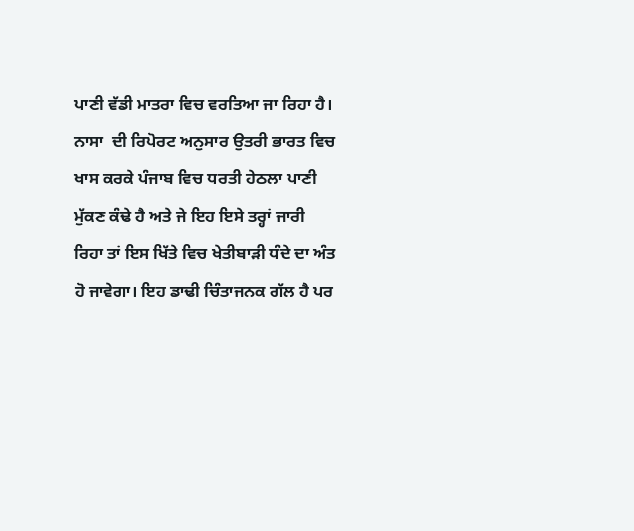ਪਾਣੀ ਵੱਡੀ ਮਾਤਰਾ ਵਿਚ ਵਰਤਿਆ ਜਾ ਰਿਹਾ ਹੈ। ਨਾਸਾ  ਦੀ ਰਿਪੋਰਟ ਅਨੁਸਾਰ ਉਤਰੀ ਭਾਰਤ ਵਿਚ ਖਾਸ ਕਰਕੇ ਪੰਜਾਬ ਵਿਚ ਧਰਤੀ ਹੇਠਲਾ ਪਾਣੀ ਮੁੱਕਣ ਕੰਢੇ ਹੈ ਅਤੇ ਜੇ ਇਹ ਇਸੇ ਤਰ੍ਹਾਂ ਜਾਰੀ ਰਿਹਾ ਤਾਂ ਇਸ ਖਿੱਤੇ ਵਿਚ ਖੇਤੀਬਾੜੀ ਧੰਦੇ ਦਾ ਅੰਤ ਹੋ ਜਾਵੇਗਾ। ਇਹ ਡਾਢੀ ਚਿੰਤਾਜਨਕ ਗੱਲ ਹੈ ਪਰ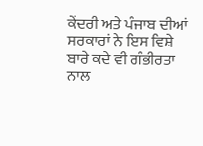ਕੇਂਦਰੀ ਅਤੇ ਪੰਜਾਬ ਦੀਆਂ ਸਰਕਾਰਾਂ ਨੇ ਇਸ ਵਿਸ਼ੇ ਬਾਰੇ ਕਦੇ ਵੀ ਗੰਭੀਰਤਾ ਨਾਲ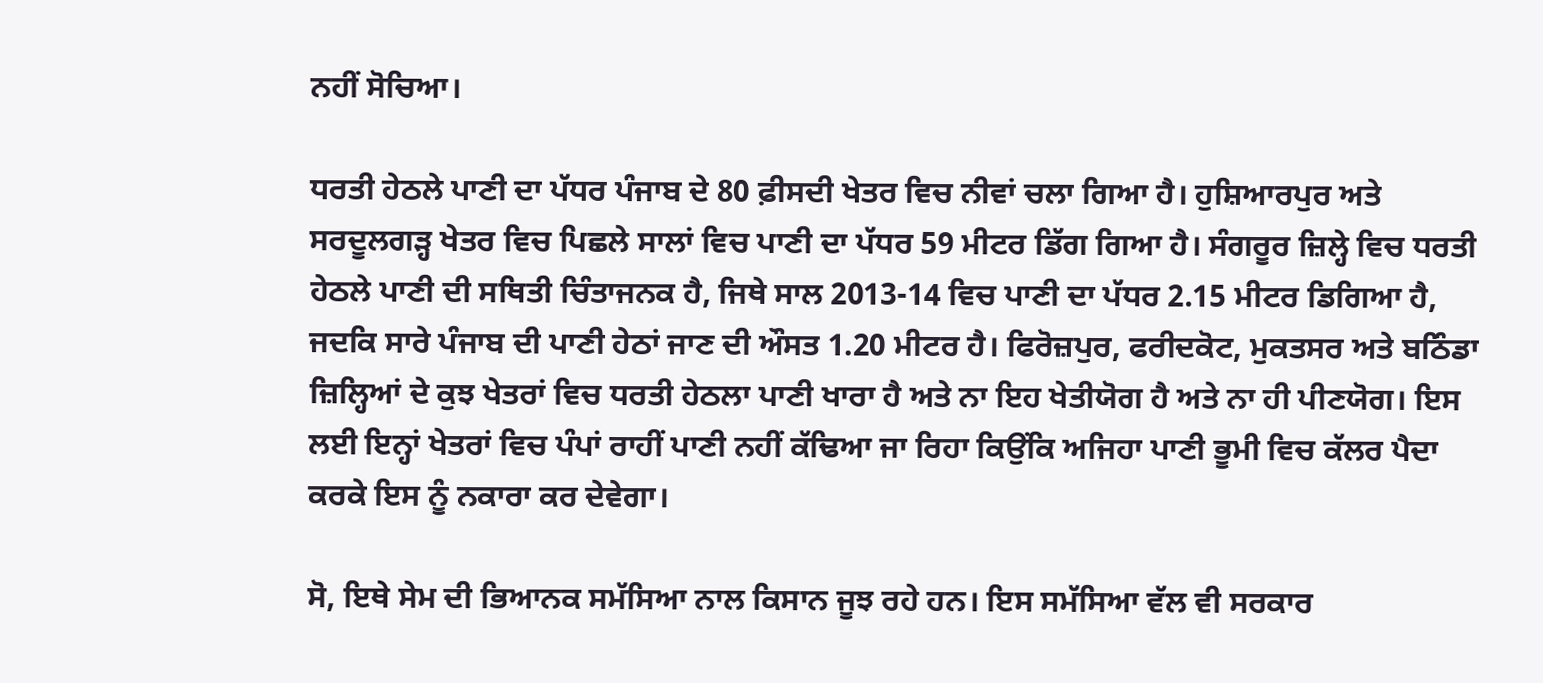ਨਹੀਂ ਸੋਚਿਆ।

ਧਰਤੀ ਹੇਠਲੇ ਪਾਣੀ ਦਾ ਪੱਧਰ ਪੰਜਾਬ ਦੇ 80 ਫ਼ੀਸਦੀ ਖੇਤਰ ਵਿਚ ਨੀਵਾਂ ਚਲਾ ਗਿਆ ਹੈ। ਹੁਸ਼ਿਆਰਪੁਰ ਅਤੇ ਸਰਦੂਲਗੜ੍ਹ ਖੇਤਰ ਵਿਚ ਪਿਛਲੇ ਸਾਲਾਂ ਵਿਚ ਪਾਣੀ ਦਾ ਪੱਧਰ 59 ਮੀਟਰ ਡਿੱਗ ਗਿਆ ਹੈ। ਸੰਗਰੂਰ ਜ਼ਿਲ੍ਹੇ ਵਿਚ ਧਰਤੀ ਹੇਠਲੇ ਪਾਣੀ ਦੀ ਸਥਿਤੀ ਚਿੰਤਾਜਨਕ ਹੈ, ਜਿਥੇ ਸਾਲ 2013-14 ਵਿਚ ਪਾਣੀ ਦਾ ਪੱਧਰ 2.15 ਮੀਟਰ ਡਿਗਿਆ ਹੈ, ਜਦਕਿ ਸਾਰੇ ਪੰਜਾਬ ਦੀ ਪਾਣੀ ਹੇਠਾਂ ਜਾਣ ਦੀ ਔਸਤ 1.20 ਮੀਟਰ ਹੈ। ਫਿਰੋਜ਼ਪੁਰ, ਫਰੀਦਕੋਟ, ਮੁਕਤਸਰ ਅਤੇ ਬਠਿੰਡਾ ਜ਼ਿਲ੍ਹਿਆਂ ਦੇ ਕੁਝ ਖੇਤਰਾਂ ਵਿਚ ਧਰਤੀ ਹੇਠਲਾ ਪਾਣੀ ਖਾਰਾ ਹੈ ਅਤੇ ਨਾ ਇਹ ਖੇਤੀਯੋਗ ਹੈ ਅਤੇ ਨਾ ਹੀ ਪੀਣਯੋਗ। ਇਸ ਲਈ ਇਨ੍ਹਾਂ ਖੇਤਰਾਂ ਵਿਚ ਪੰਪਾਂ ਰਾਹੀਂ ਪਾਣੀ ਨਹੀਂ ਕੱਢਿਆ ਜਾ ਰਿਹਾ ਕਿਉਂਕਿ ਅਜਿਹਾ ਪਾਣੀ ਭੂਮੀ ਵਿਚ ਕੱਲਰ ਪੈਦਾ ਕਰਕੇ ਇਸ ਨੂੰ ਨਕਾਰਾ ਕਰ ਦੇਵੇਗਾ।

ਸੋ, ਇਥੇ ਸੇਮ ਦੀ ਭਿਆਨਕ ਸਮੱਸਿਆ ਨਾਲ ਕਿਸਾਨ ਜੂਝ ਰਹੇ ਹਨ। ਇਸ ਸਮੱਸਿਆ ਵੱਲ ਵੀ ਸਰਕਾਰ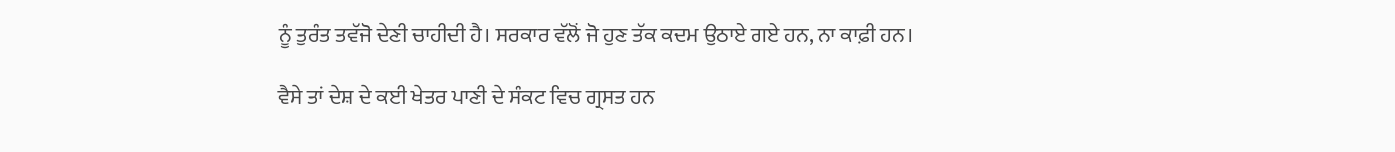ਨੂੰ ਤੁਰੰਤ ਤਵੱਜੋ ਦੇਣੀ ਚਾਹੀਦੀ ਹੈ। ਸਰਕਾਰ ਵੱਲੋਂ ਜੋ ਹੁਣ ਤੱਕ ਕਦਮ ਉਠਾਏ ਗਏ ਹਨ, ਨਾ ਕਾਫ਼ੀ ਹਨ।

ਵੈਸੇ ਤਾਂ ਦੇਸ਼ ਦੇ ਕਈ ਖੇਤਰ ਪਾਣੀ ਦੇ ਸੰਕਟ ਵਿਚ ਗ੍ਰਸਤ ਹਨ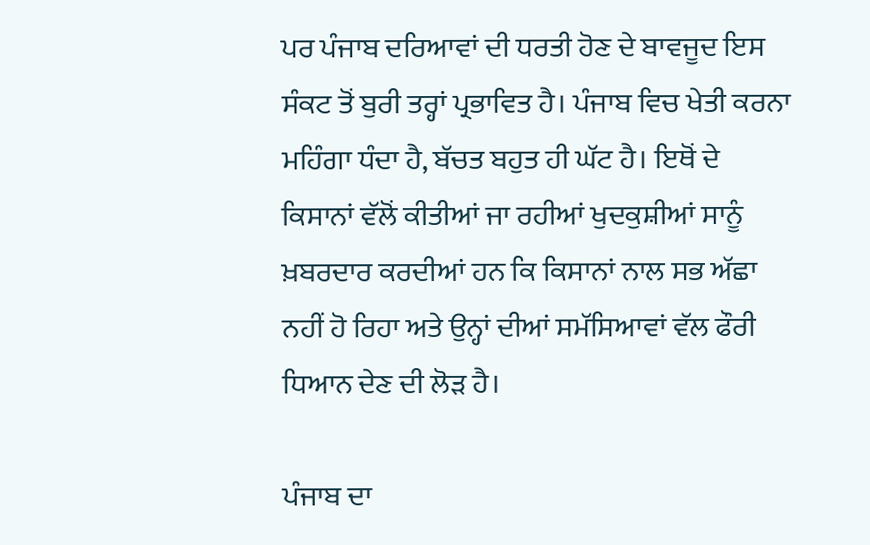ਪਰ ਪੰਜਾਬ ਦਰਿਆਵਾਂ ਦੀ ਧਰਤੀ ਹੋਣ ਦੇ ਬਾਵਜੂਦ ਇਸ ਸੰਕਟ ਤੋਂ ਬੁਰੀ ਤਰ੍ਹਾਂ ਪ੍ਰਭਾਵਿਤ ਹੈ। ਪੰਜਾਬ ਵਿਚ ਖੇਤੀ ਕਰਨਾ ਮਹਿੰਗਾ ਧੰਦਾ ਹੈ, ਬੱਚਤ ਬਹੁਤ ਹੀ ਘੱਟ ਹੈ। ਇਥੋਂ ਦੇ ਕਿਸਾਨਾਂ ਵੱਲੋਂ ਕੀਤੀਆਂ ਜਾ ਰਹੀਆਂ ਖੁਦਕੁਸ਼ੀਆਂ ਸਾਨੂੰ ਖ਼ਬਰਦਾਰ ਕਰਦੀਆਂ ਹਨ ਕਿ ਕਿਸਾਨਾਂ ਨਾਲ ਸਭ ਅੱਛਾ ਨਹੀਂ ਹੋ ਰਿਹਾ ਅਤੇ ਉਨ੍ਹਾਂ ਦੀਆਂ ਸਮੱਸਿਆਵਾਂ ਵੱਲ ਫੌਰੀ ਧਿਆਨ ਦੇਣ ਦੀ ਲੋੜ ਹੈ।

ਪੰਜਾਬ ਦਾ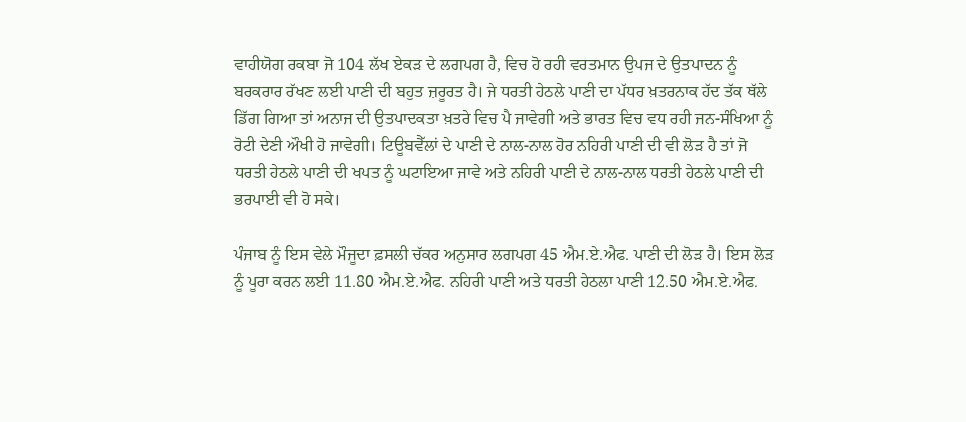ਵਾਹੀਯੋਗ ਰਕਬਾ ਜੋ 104 ਲੱਖ ਏਕੜ ਦੇ ਲਗਪਗ ਹੈ, ਵਿਚ ਹੋ ਰਹੀ ਵਰਤਮਾਨ ਉਪਜ ਦੇ ਉਤਪਾਦਨ ਨੂੰ ਬਰਕਰਾਰ ਰੱਖਣ ਲਈ ਪਾਣੀ ਦੀ ਬਹੁਤ ਜ਼ਰੂਰਤ ਹੈ। ਜੇ ਧਰਤੀ ਹੇਠਲੇ ਪਾਣੀ ਦਾ ਪੱਧਰ ਖ਼ਤਰਨਾਕ ਹੱਦ ਤੱਕ ਥੱਲੇ ਡਿੱਗ ਗਿਆ ਤਾਂ ਅਨਾਜ ਦੀ ਉਤਪਾਦਕਤਾ ਖ਼ਤਰੇ ਵਿਚ ਪੈ ਜਾਵੇਗੀ ਅਤੇ ਭਾਰਤ ਵਿਚ ਵਧ ਰਹੀ ਜਨ-ਸੰਖਿਆ ਨੂੰ ਰੋਟੀ ਦੇਣੀ ਔਖੀ ਹੋ ਜਾਵੇਗੀ। ਟਿਊਬਵੈੱਲਾਂ ਦੇ ਪਾਣੀ ਦੇ ਨਾਲ-ਨਾਲ ਹੋਰ ਨਹਿਰੀ ਪਾਣੀ ਦੀ ਵੀ ਲੋੜ ਹੈ ਤਾਂ ਜੋ ਧਰਤੀ ਹੇਠਲੇ ਪਾਣੀ ਦੀ ਖਪਤ ਨੂੰ ਘਟਾਇਆ ਜਾਵੇ ਅਤੇ ਨਹਿਰੀ ਪਾਣੀ ਦੇ ਨਾਲ-ਨਾਲ ਧਰਤੀ ਹੇਠਲੇ ਪਾਣੀ ਦੀ ਭਰਪਾਈ ਵੀ ਹੋ ਸਕੇ।

ਪੰਜਾਬ ਨੂੰ ਇਸ ਵੇਲੇ ਮੌਜੂਦਾ ਫ਼ਸਲੀ ਚੱਕਰ ਅਨੁਸਾਰ ਲਗਪਗ 45 ਐਮ.ਏ.ਐਫ. ਪਾਣੀ ਦੀ ਲੋੜ ਹੈ। ਇਸ ਲੋੜ ਨੂੰ ਪੂਰਾ ਕਰਨ ਲਈ 11.80 ਐਮ.ਏ.ਐਫ. ਨਹਿਰੀ ਪਾਣੀ ਅਤੇ ਧਰਤੀ ਹੇਠਲਾ ਪਾਣੀ 12.50 ਐਮ.ਏ.ਐਫ.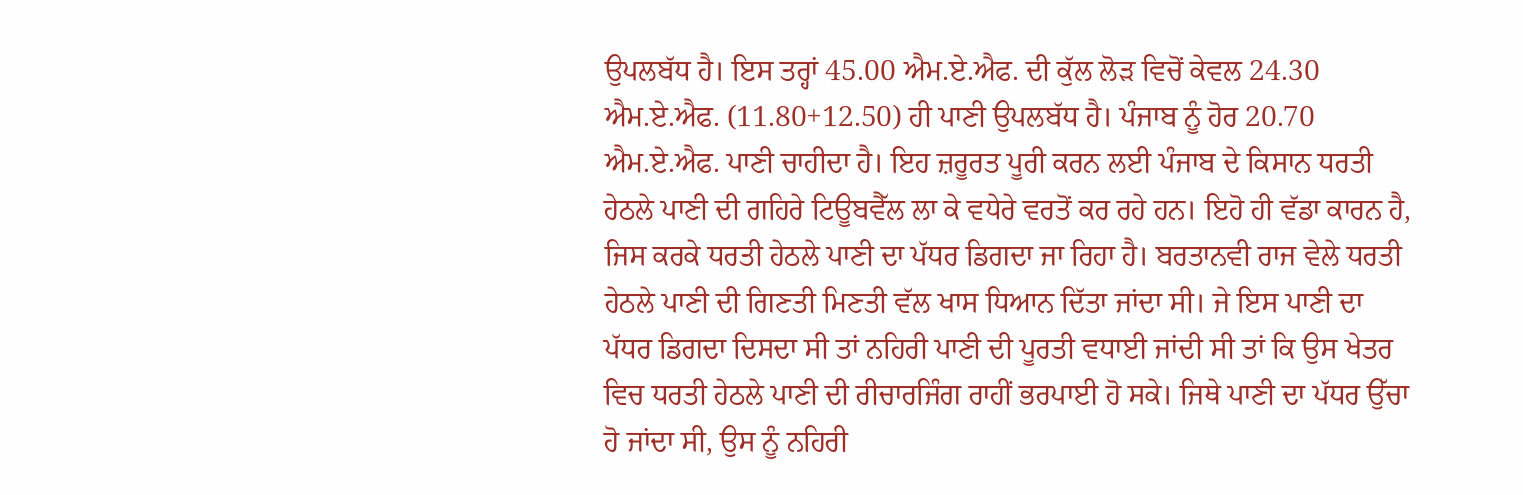ਉਪਲਬੱਧ ਹੈ। ਇਸ ਤਰ੍ਹਾਂ 45.00 ਐਮ.ਏ.ਐਫ. ਦੀ ਕੁੱਲ ਲੋੜ ਵਿਚੋਂ ਕੇਵਲ 24.30 ਐਮ.ਏ.ਐਫ. (11.80+12.50) ਹੀ ਪਾਣੀ ਉਪਲਬੱਧ ਹੈ। ਪੰਜਾਬ ਨੂੰ ਹੋਰ 20.70 ਐਮ.ਏ.ਐਫ. ਪਾਣੀ ਚਾਹੀਦਾ ਹੈ। ਇਹ ਜ਼ਰੂਰਤ ਪੂਰੀ ਕਰਨ ਲਈ ਪੰਜਾਬ ਦੇ ਕਿਸਾਨ ਧਰਤੀ ਹੇਠਲੇ ਪਾਣੀ ਦੀ ਗਹਿਰੇ ਟਿਊਬਵੈੱਲ ਲਾ ਕੇ ਵਧੇਰੇ ਵਰਤੋਂ ਕਰ ਰਹੇ ਹਨ। ਇਹੋ ਹੀ ਵੱਡਾ ਕਾਰਨ ਹੈ, ਜਿਸ ਕਰਕੇ ਧਰਤੀ ਹੇਠਲੇ ਪਾਣੀ ਦਾ ਪੱਧਰ ਡਿਗਦਾ ਜਾ ਰਿਹਾ ਹੈ। ਬਰਤਾਨਵੀ ਰਾਜ ਵੇਲੇ ਧਰਤੀ ਹੇਠਲੇ ਪਾਣੀ ਦੀ ਗਿਣਤੀ ਮਿਣਤੀ ਵੱਲ ਖਾਸ ਧਿਆਨ ਦਿੱਤਾ ਜਾਂਦਾ ਸੀ। ਜੇ ਇਸ ਪਾਣੀ ਦਾ ਪੱਧਰ ਡਿਗਦਾ ਦਿਸਦਾ ਸੀ ਤਾਂ ਨਹਿਰੀ ਪਾਣੀ ਦੀ ਪੂਰਤੀ ਵਧਾਈ ਜਾਂਦੀ ਸੀ ਤਾਂ ਕਿ ਉਸ ਖੇਤਰ ਵਿਚ ਧਰਤੀ ਹੇਠਲੇ ਪਾਣੀ ਦੀ ਰੀਚਾਰਜਿੰਗ ਰਾਹੀਂ ਭਰਪਾਈ ਹੋ ਸਕੇ। ਜਿਥੇ ਪਾਣੀ ਦਾ ਪੱਧਰ ਉੱਚਾ ਹੋ ਜਾਂਦਾ ਸੀ, ਉਸ ਨੂੰ ਨਹਿਰੀ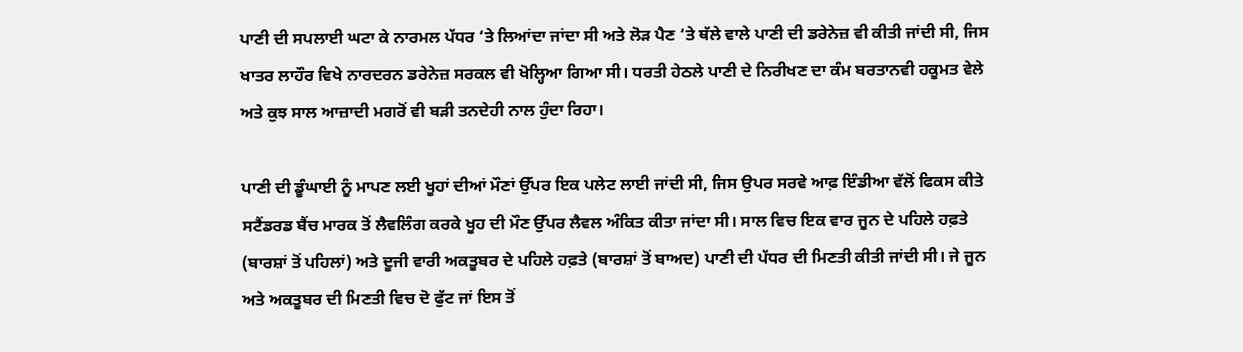ਪਾਣੀ ਦੀ ਸਪਲਾਈ ਘਟਾ ਕੇ ਨਾਰਮਲ ਪੱਧਰ ‘ਤੇ ਲਿਆਂਦਾ ਜਾਂਦਾ ਸੀ ਅਤੇ ਲੋੜ ਪੈਣ ‘ਤੇ ਥੱਲੇ ਵਾਲੇ ਪਾਣੀ ਦੀ ਡਰੇਨੇਜ਼ ਵੀ ਕੀਤੀ ਜਾਂਦੀ ਸੀ, ਜਿਸ ਖਾਤਰ ਲਾਹੌਰ ਵਿਖੇ ਨਾਰਦਰਨ ਡਰੇਨੇਜ਼ ਸਰਕਲ ਵੀ ਖੋਲ੍ਹਿਆ ਗਿਆ ਸੀ। ਧਰਤੀ ਹੇਠਲੇ ਪਾਣੀ ਦੇ ਨਿਰੀਖਣ ਦਾ ਕੰਮ ਬਰਤਾਨਵੀ ਹਕੂਮਤ ਵੇਲੇ ਅਤੇ ਕੁਝ ਸਾਲ ਆਜ਼ਾਦੀ ਮਗਰੋਂ ਵੀ ਬੜੀ ਤਨਦੇਹੀ ਨਾਲ ਹੁੰਦਾ ਰਿਹਾ।

ਪਾਣੀ ਦੀ ਡੂੰਘਾਈ ਨੂੰ ਮਾਪਣ ਲਈ ਖੂਹਾਂ ਦੀਆਂ ਮੌਣਾਂ ਉੱਪਰ ਇਕ ਪਲੇਟ ਲਾਈ ਜਾਂਦੀ ਸੀ, ਜਿਸ ਉਪਰ ਸਰਵੇ ਆਫ਼ ਇੰਡੀਆ ਵੱਲੋਂ ਫਿਕਸ ਕੀਤੇ ਸਟੈਂਡਰਡ ਬੈਂਚ ਮਾਰਕ ਤੋਂ ਲੈਵਲਿੰਗ ਕਰਕੇ ਖੂਹ ਦੀ ਮੌਣ ਉੱਪਰ ਲੈਵਲ ਅੰਕਿਤ ਕੀਤਾ ਜਾਂਦਾ ਸੀ। ਸਾਲ ਵਿਚ ਇਕ ਵਾਰ ਜੂਨ ਦੇ ਪਹਿਲੇ ਹਫ਼ਤੇ (ਬਾਰਸ਼ਾਂ ਤੋਂ ਪਹਿਲਾਂ) ਅਤੇ ਦੂਜੀ ਵਾਰੀ ਅਕਤੂਬਰ ਦੇ ਪਹਿਲੇ ਹਫ਼ਤੇ (ਬਾਰਸ਼ਾਂ ਤੋਂ ਬਾਅਦ) ਪਾਣੀ ਦੀ ਪੱਧਰ ਦੀ ਮਿਣਤੀ ਕੀਤੀ ਜਾਂਦੀ ਸੀ। ਜੇ ਜੂਨ ਅਤੇ ਅਕਤੂਬਰ ਦੀ ਮਿਣਤੀ ਵਿਚ ਦੋ ਫੁੱਟ ਜਾਂ ਇਸ ਤੋਂ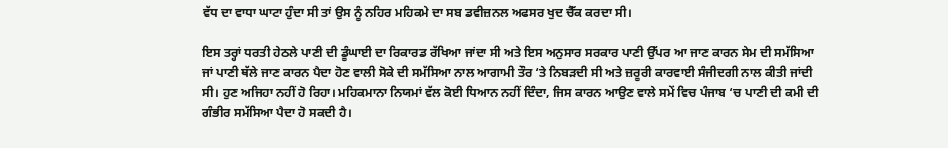ਵੱਧ ਦਾ ਵਾਧਾ ਘਾਟਾ ਹੁੰਦਾ ਸੀ ਤਾਂ ਉਸ ਨੂੰ ਨਹਿਰ ਮਹਿਕਮੇ ਦਾ ਸਬ ਡਵੀਜ਼ਨਲ ਅਫਸਰ ਖੁਦ ਚੈੱਕ ਕਰਦਾ ਸੀ।

ਇਸ ਤਰ੍ਹਾਂ ਧਰਤੀ ਹੇਠਲੇ ਪਾਣੀ ਦੀ ਡੂੰਘਾਈ ਦਾ ਰਿਕਾਰਡ ਰੱਖਿਆ ਜਾਂਦਾ ਸੀ ਅਤੇ ਇਸ ਅਨੁਸਾਰ ਸਰਕਾਰ ਪਾਣੀ ਉੱਪਰ ਆ ਜਾਣ ਕਾਰਨ ਸੇਮ ਦੀ ਸਮੱਸਿਆ ਜਾਂ ਪਾਣੀ ਥੱਲੇ ਜਾਣ ਕਾਰਨ ਪੈਦਾ ਹੋਣ ਵਾਲੀ ਸੋਕੇ ਦੀ ਸਮੱਸਿਆ ਨਾਲ ਆਗਾਮੀ ਤੌਰ ‘ਤੇ ਨਿਬੜਦੀ ਸੀ ਅਤੇ ਜ਼ਰੂਰੀ ਕਾਰਵਾਈ ਸੰਜੀਦਗੀ ਨਾਲ ਕੀਤੀ ਜਾਂਦੀ ਸੀ। ਹੁਣ ਅਜਿਹਾ ਨਹੀਂ ਹੋ ਰਿਹਾ। ਮਹਿਕਮਾਨਾ ਨਿਯਮਾਂ ਵੱਲ ਕੋਈ ਧਿਆਨ ਨਹੀਂ ਦਿੰਦਾ, ਜਿਸ ਕਾਰਨ ਆਉਣ ਵਾਲੇ ਸਮੇਂ ਵਿਚ ਪੰਜਾਬ ‘ਚ ਪਾਣੀ ਦੀ ਕਮੀ ਦੀ ਗੰਭੀਰ ਸਮੱਸਿਆ ਪੈਦਾ ਹੋ ਸਕਦੀ ਹੈ।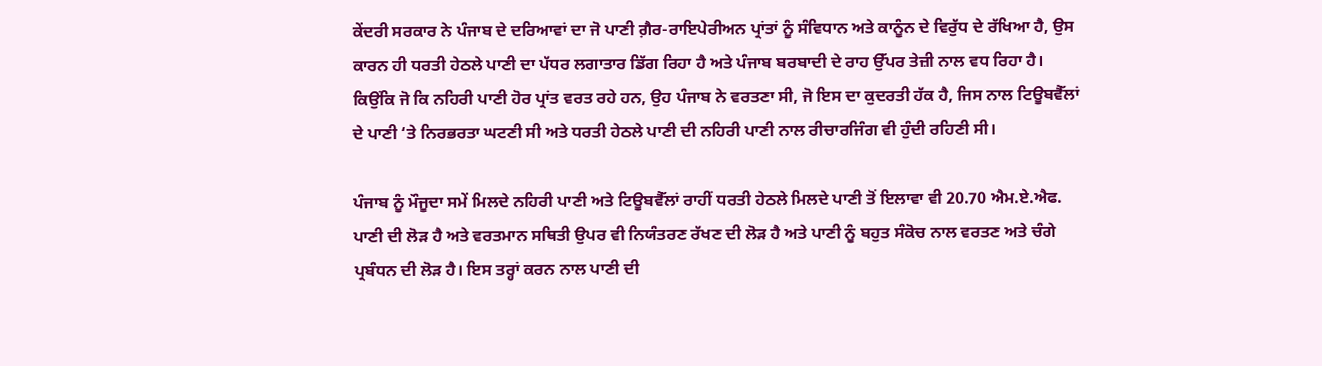ਕੇਂਦਰੀ ਸਰਕਾਰ ਨੇ ਪੰਜਾਬ ਦੇ ਦਰਿਆਵਾਂ ਦਾ ਜੋ ਪਾਣੀ ਗ਼ੈਰ-ਰਾਇਪੇਰੀਅਨ ਪ੍ਰਾਂਤਾਂ ਨੂੰ ਸੰਵਿਧਾਨ ਅਤੇ ਕਾਨੂੰਨ ਦੇ ਵਿਰੁੱਧ ਦੇ ਰੱਖਿਆ ਹੈ, ਉਸ ਕਾਰਨ ਹੀ ਧਰਤੀ ਹੇਠਲੇ ਪਾਣੀ ਦਾ ਪੱਧਰ ਲਗਾਤਾਰ ਡਿੱਗ ਰਿਹਾ ਹੈ ਅਤੇ ਪੰਜਾਬ ਬਰਬਾਦੀ ਦੇ ਰਾਹ ਉੱਪਰ ਤੇਜ਼ੀ ਨਾਲ ਵਧ ਰਿਹਾ ਹੈ। ਕਿਉਂਕਿ ਜੋ ਕਿ ਨਹਿਰੀ ਪਾਣੀ ਹੋਰ ਪ੍ਰਾਂਤ ਵਰਤ ਰਹੇ ਹਨ, ਉਹ ਪੰਜਾਬ ਨੇ ਵਰਤਣਾ ਸੀ, ਜੋ ਇਸ ਦਾ ਕੁਦਰਤੀ ਹੱਕ ਹੈ, ਜਿਸ ਨਾਲ ਟਿਊਬਵੈੱਲਾਂ ਦੇ ਪਾਣੀ ‘ਤੇ ਨਿਰਭਰਤਾ ਘਟਣੀ ਸੀ ਅਤੇ ਧਰਤੀ ਹੇਠਲੇ ਪਾਣੀ ਦੀ ਨਹਿਰੀ ਪਾਣੀ ਨਾਲ ਰੀਚਾਰਜਿੰਗ ਵੀ ਹੁੰਦੀ ਰਹਿਣੀ ਸੀ।

ਪੰਜਾਬ ਨੂੰ ਮੌਜੂਦਾ ਸਮੇਂ ਮਿਲਦੇ ਨਹਿਰੀ ਪਾਣੀ ਅਤੇ ਟਿਊਬਵੈੱਲਾਂ ਰਾਹੀਂ ਧਰਤੀ ਹੇਠਲੇ ਮਿਲਦੇ ਪਾਣੀ ਤੋਂ ਇਲਾਵਾ ਵੀ 20.70 ਐਮ.ਏ.ਐਫ. ਪਾਣੀ ਦੀ ਲੋੜ ਹੈ ਅਤੇ ਵਰਤਮਾਨ ਸਥਿਤੀ ਉਪਰ ਵੀ ਨਿਯੰਤਰਣ ਰੱਖਣ ਦੀ ਲੋੜ ਹੈ ਅਤੇ ਪਾਣੀ ਨੂੰ ਬਹੁਤ ਸੰਕੋਚ ਨਾਲ ਵਰਤਣ ਅਤੇ ਚੰਗੇ ਪ੍ਰਬੰਧਨ ਦੀ ਲੋੜ ਹੈ। ਇਸ ਤਰ੍ਹਾਂ ਕਰਨ ਨਾਲ ਪਾਣੀ ਦੀ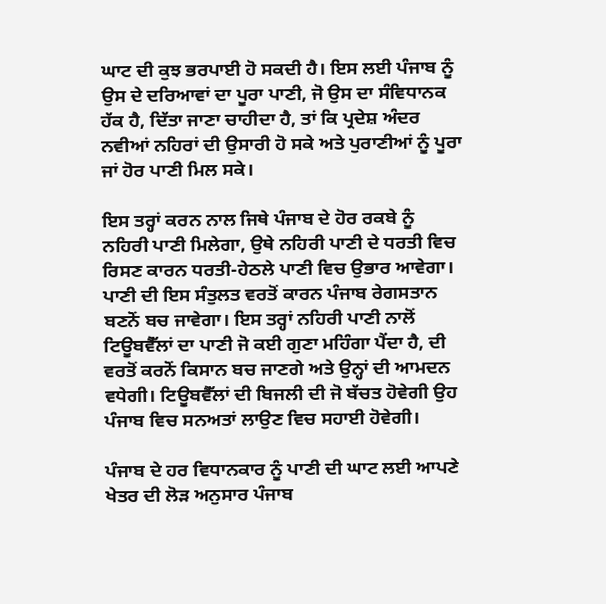ਘਾਟ ਦੀ ਕੁਝ ਭਰਪਾਈ ਹੋ ਸਕਦੀ ਹੈ। ਇਸ ਲਈ ਪੰਜਾਬ ਨੂੰ ਉਸ ਦੇ ਦਰਿਆਵਾਂ ਦਾ ਪੂਰਾ ਪਾਣੀ, ਜੋ ਉਸ ਦਾ ਸੰਵਿਧਾਨਕ ਹੱਕ ਹੈ, ਦਿੱਤਾ ਜਾਣਾ ਚਾਹੀਦਾ ਹੈ, ਤਾਂ ਕਿ ਪ੍ਰਦੇਸ਼ ਅੰਦਰ ਨਵੀਆਂ ਨਹਿਰਾਂ ਦੀ ਉਸਾਰੀ ਹੋ ਸਕੇ ਅਤੇ ਪੁਰਾਣੀਆਂ ਨੂੰ ਪੂਰਾ ਜਾਂ ਹੋਰ ਪਾਣੀ ਮਿਲ ਸਕੇ।

ਇਸ ਤਰ੍ਹਾਂ ਕਰਨ ਨਾਲ ਜਿਥੇ ਪੰਜਾਬ ਦੇ ਹੋਰ ਰਕਬੇ ਨੂੰ ਨਹਿਰੀ ਪਾਣੀ ਮਿਲੇਗਾ, ਉਥੇ ਨਹਿਰੀ ਪਾਣੀ ਦੇ ਧਰਤੀ ਵਿਚ ਰਿਸਣ ਕਾਰਨ ਧਰਤੀ-ਹੇਠਲੇ ਪਾਣੀ ਵਿਚ ਉਭਾਰ ਆਵੇਗਾ। ਪਾਣੀ ਦੀ ਇਸ ਸੰਤੁਲਤ ਵਰਤੋਂ ਕਾਰਨ ਪੰਜਾਬ ਰੇਗਸਤਾਨ ਬਣਨੋਂ ਬਚ ਜਾਵੇਗਾ। ਇਸ ਤਰ੍ਹਾਂ ਨਹਿਰੀ ਪਾਣੀ ਨਾਲੋਂ ਟਿਊਬਵੈੱਲਾਂ ਦਾ ਪਾਣੀ ਜੋ ਕਈ ਗੁਣਾ ਮਹਿੰਗਾ ਪੈਂਦਾ ਹੈ, ਦੀ ਵਰਤੋਂ ਕਰਨੋਂ ਕਿਸਾਨ ਬਚ ਜਾਣਗੇ ਅਤੇ ਉਨ੍ਹਾਂ ਦੀ ਆਮਦਨ ਵਧੇਗੀ। ਟਿਊਬਵੈੱਲਾਂ ਦੀ ਬਿਜਲੀ ਦੀ ਜੋ ਬੱਚਤ ਹੋਵੇਗੀ ਉਹ ਪੰਜਾਬ ਵਿਚ ਸਨਅਤਾਂ ਲਾਉਣ ਵਿਚ ਸਹਾਈ ਹੋਵੇਗੀ।

ਪੰਜਾਬ ਦੇ ਹਰ ਵਿਧਾਨਕਾਰ ਨੂੰ ਪਾਣੀ ਦੀ ਘਾਟ ਲਈ ਆਪਣੇ ਖੇਤਰ ਦੀ ਲੋੜ ਅਨੁਸਾਰ ਪੰਜਾਬ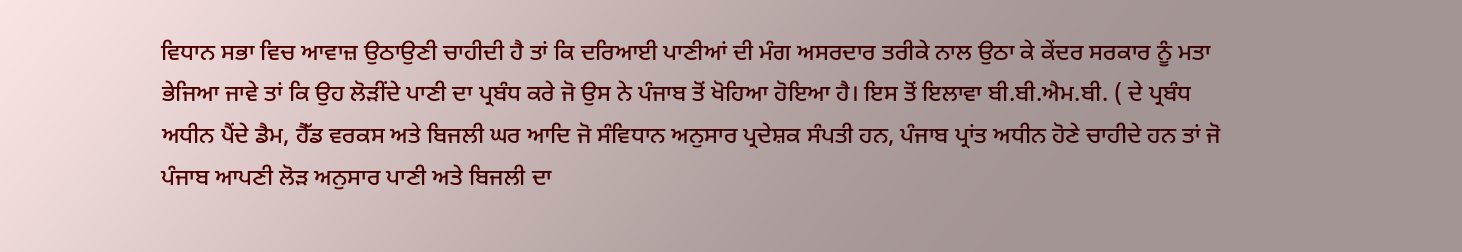ਵਿਧਾਨ ਸਭਾ ਵਿਚ ਆਵਾਜ਼ ਉਠਾਉਣੀ ਚਾਹੀਦੀ ਹੈ ਤਾਂ ਕਿ ਦਰਿਆਈ ਪਾਣੀਆਂ ਦੀ ਮੰਗ ਅਸਰਦਾਰ ਤਰੀਕੇ ਨਾਲ ਉਠਾ ਕੇ ਕੇਂਦਰ ਸਰਕਾਰ ਨੂੰ ਮਤਾ ਭੇਜਿਆ ਜਾਵੇ ਤਾਂ ਕਿ ਉਹ ਲੋੜੀਂਦੇ ਪਾਣੀ ਦਾ ਪ੍ਰਬੰਧ ਕਰੇ ਜੋ ਉਸ ਨੇ ਪੰਜਾਬ ਤੋਂ ਖੋਹਿਆ ਹੋਇਆ ਹੈ। ਇਸ ਤੋਂ ਇਲਾਵਾ ਬੀ.ਬੀ.ਐਮ.ਬੀ. ( ਦੇ ਪ੍ਰਬੰਧ ਅਧੀਨ ਪੈਂਦੇ ਡੈਮ, ਹੈੱਡ ਵਰਕਸ ਅਤੇ ਬਿਜਲੀ ਘਰ ਆਦਿ ਜੋ ਸੰਵਿਧਾਨ ਅਨੁਸਾਰ ਪ੍ਰਦੇਸ਼ਕ ਸੰਪਤੀ ਹਨ, ਪੰਜਾਬ ਪ੍ਰਾਂਤ ਅਧੀਨ ਹੋਣੇ ਚਾਹੀਦੇ ਹਨ ਤਾਂ ਜੋ ਪੰਜਾਬ ਆਪਣੀ ਲੋੜ ਅਨੁਸਾਰ ਪਾਣੀ ਅਤੇ ਬਿਜਲੀ ਦਾ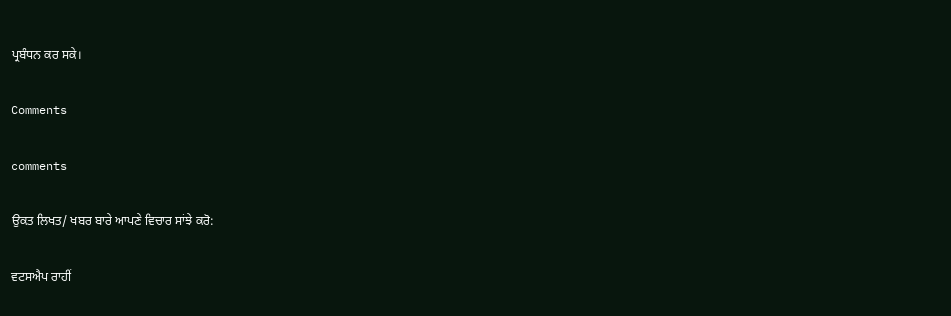ਪ੍ਰਬੰਧਨ ਕਰ ਸਕੇ।

Comments

comments

ਉਕਤ ਲਿਖਤ/ ਖਬਰ ਬਾਰੇ ਆਪਣੇ ਵਿਚਾਰ ਸਾਂਝੇ ਕਰੋ:

ਵਟਸਐਪ ਰਾਹੀਂ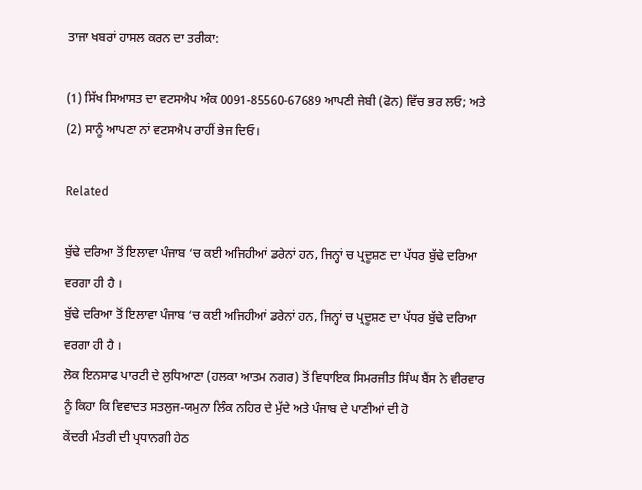ਤਾਜਾ ਖਬਰਾਂ ਹਾਸਲ ਕਰਨ ਦਾ ਤਰੀਕਾ:

(1) ਸਿੱਖ ਸਿਆਸਤ ਦਾ ਵਟਸਐਪ ਅੰਕ 0091-85560-67689 ਆਪਣੀ ਜੇਬੀ (ਫੋਨ) ਵਿੱਚ ਭਰ ਲਓ; ਅਤੇ
(2) ਸਾਨੂੰ ਆਪਣਾ ਨਾਂ ਵਟਸਐਪ ਰਾਹੀਂ ਭੇਜ ਦਿਓ।

Related

ਬੁੱਢੇ ਦਰਿਆ ਤੋਂ ਇਲਾਵਾ ਪੰਜਾਬ ‘ਚ ਕਈ ਅਜਿਹੀਆਂ ਡਰੇਨਾਂ ਹਨ, ਜਿਨ੍ਹਾਂ ਚ ਪ੍ਰਦੂਸ਼ਣ ਦਾ ਪੱਧਰ ਬੁੱਢੇ ਦਰਿਆ ਵਰਗਾ ਹੀ ਹੈ ।
ਬੁੱਢੇ ਦਰਿਆ ਤੋਂ ਇਲਾਵਾ ਪੰਜਾਬ ‘ਚ ਕਈ ਅਜਿਹੀਆਂ ਡਰੇਨਾਂ ਹਨ, ਜਿਨ੍ਹਾਂ ਚ ਪ੍ਰਦੂਸ਼ਣ ਦਾ ਪੱਧਰ ਬੁੱਢੇ ਦਰਿਆ ਵਰਗਾ ਹੀ ਹੈ ।
ਲੋਕ ਇਨਸਾਫ ਪਾਰਟੀ ਦੇ ਲੁਧਿਆਣਾ (ਹਲਕਾ ਆਤਮ ਨਗਰ) ਤੋਂ ਵਿਧਾਇਕ ਸਿਮਰਜੀਤ ਸਿੰਘ ਬੈਂਸ ਨੇ ਵੀਰਵਾਰ ਨੂੰ ਕਿਹਾ ਕਿ ਵਿਵਾਦਤ ਸਤਲੁਜ-ਯਮੁਨਾ ਲਿੰਕ ਨਹਿਰ ਦੇ ਮੁੱਦੇ ਅਤੇ ਪੰਜਾਬ ਦੇ ਪਾਣੀਆਂ ਦੀ ਹੋ
ਕੇਂਦਰੀ ਮੰਤਰੀ ਦੀ ਪ੍ਰਧਾਨਗੀ ਹੇਠ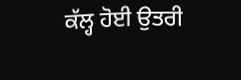ਕੱਲ੍ਹ ਹੋਈ ਉਤਰੀ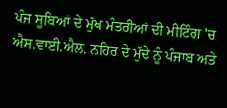ਪੰਜ ਸੂਬਿਆਂ ਦੇ ਮੁੱਖ ਮੰਤਰੀਆਂ ਦੀ ਮੀਟਿੰਗ 'ਚ ਐਸ.ਵਾਈ.ਐਲ. ਨਹਿਰ ਦੇ ਮੁੱਦੇ ਨੂੰ ਪੰਜਾਬ ਅਤੇ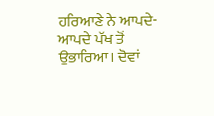ਹਰਿਆਣੇ ਨੇ ਆਪਦੇ-ਆਪਦੇ ਪੱਖ ਤੋਂ ਉਭਾਰਿਆ। ਦੋਵਾਂ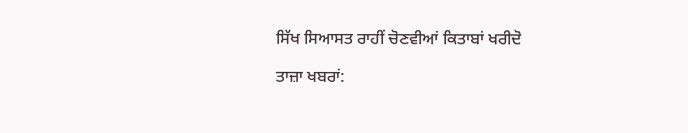ਸਿੱਖ ਸਿਆਸਤ ਰਾਹੀਂ ਚੋਣਵੀਆਂ ਕਿਤਾਬਾਂ ਖਰੀਦੋ

ਤਾਜ਼ਾ ਖਬਰਾਂ: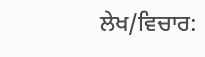ਲੇਖ/ਵਿਚਾਰ: